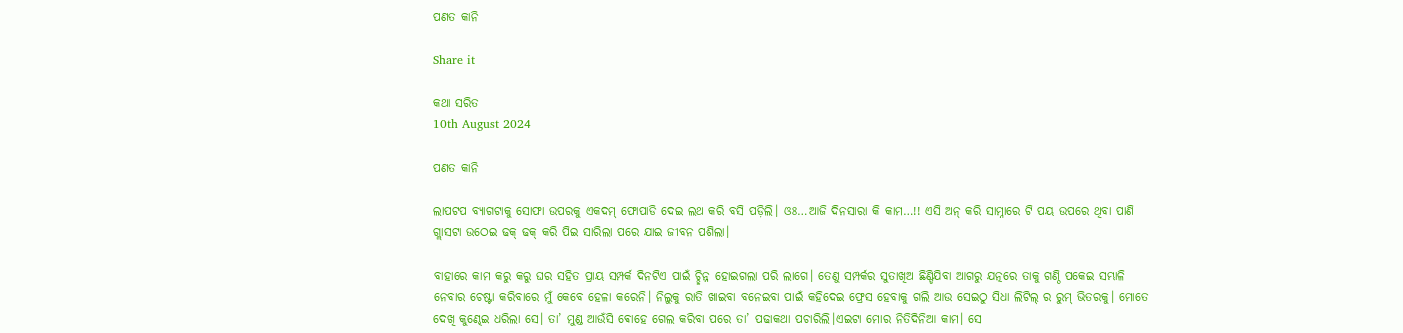ପଣତ କାନି

Share it

କଥା ସରିତ
10th August 2024

ପଣତ କାନି

ଲାପଟପ ବ୍ୟାଗଟାକୁ ସୋଫା ଉପରକୁ ଏକଦମ୍ ଫୋପାଡି ଦେଇ ଲଥ କରି ବସି ପଡ଼ିଲି। ଓଃ…ଆଜି ଦିନସାରା କି କାମ…!! ଏସି ଅନ୍ କରି ସାମ୍ନାରେ ଟି ପୟ ଉପରେ ଥିବା ପାଣି ଗ୍ଲାସଟା ଉଠେଇ ଢକ୍ ଢକ୍ କରି ପିଇ ସାରିଲା ପରେ ଯାଇ ଜୀବନ ପଶିଲା।

ବାହାରେ କାମ କରୁ କରୁ ଘର ସହିତ ପ୍ରାୟ ସମ୍ପର୍କ ଦିନଟିଏ ପାଇଁ ଚ୍ଛିନ୍ନ ହୋଇଗଲା ପରି ଲାଗେ। ତେଣୁ ସମ୍ପର୍କର ସୁତାଖିଅ ଛିଣ୍ଡିଯିବା ଆଗରୁ ଯତ୍ନରେ ତାକୁ ଗଣ୍ଠି ପକେଇ ସମ୍ଭାଳି ନେବାର ଚେଷ୍ଟା କରିବାରେ ମୁଁ କେବେ ହେଳା କରେନି। ନିଲୁକୁ ରାତି ଖାଇବା ବନେଇବା ପାଇଁ କହିଦେଇ ଫ୍ରେସ ହେବାକୁ ଗଲି ଆଉ ସେଇଠୁ ସିଧା ଲିଟିଲ୍ ର ରୁମ୍ ଭିତରକୁ। ମୋତେ ଦେଖି କୁଣ୍ଢେଇ ଧରିଲା ସେ। ତା’ ମୁଣ୍ଡ ଆଉଁସି ଵୋହେ ଗେଲ କରିବା ପରେ ତା’ ପଢାକଥା ପଚାରିଲି।ଏଇଟା ମୋର ନିତିଦିନିଆ କାମ। ସେ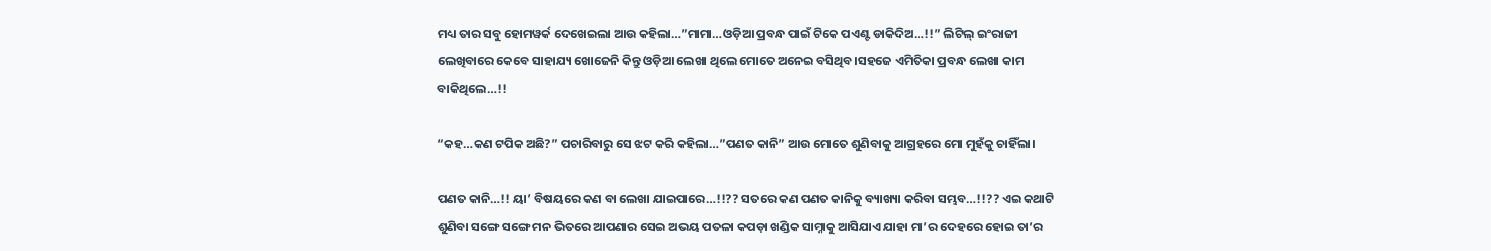ମଧ୍ୟ ତାର ସବୁ ହୋମୱର୍କ ଦେଖେଇଲା ଆଉ କହିଲା…”ମାମା…ଓଡ଼ିଆ ପ୍ରବନ୍ଧ ପାଇଁ ଟିକେ ପଏଣ୍ଟ ଡାକିଦିଅ…!!” ଲିଟିଲ୍ ଇଂରାଜୀ ଲେଖିବାରେ କେବେ ସାହାଯ୍ୟ ଖୋଜେନି କିନ୍ତୁ ଓଡ଼ିଆ ଲେଖା ଥିଲେ ମୋତେ ଅନେଇ ବସିଥିବ।ସହଜେ ଏମିତିକା ପ୍ରବନ୍ଧ ଲେଖା କାମ ବାକିଥିଲେ…!!

“କହ…କଣ ଟପିକ ଅଛି?” ପଚାରିବାରୁ ସେ ଝଟ କରି କହିଲା…”ପଣତ କାନି” ଆଉ ମୋତେ ଶୁଣିବାକୁ ଆଗ୍ରହରେ ମୋ ମୁହଁକୁ ଚାହିଁଲା।

ପଣତ କାନି…!! ୟା’ ବିଷୟରେ କଣ ବା ଲେଖା ଯାଇପାରେ…!!?? ସତରେ କଣ ପଣତ କାନିକୁ ବ୍ୟାଖ୍ୟା କରିବା ସମ୍ଭବ…!!?? ଏଇ କଥାଟି ଶୁଣିବା ସଙ୍ଗେ ସଙ୍ଗେ ମନ ଭିତରେ ଆପଣାର ସେଇ ଅଭୟ ପତଳା କପଡ଼ା ଖଣ୍ଡିକ ସାମ୍ନାକୁ ଆସିଯାଏ ଯାହା ମା’ର ଦେହରେ ହୋଇ ତା’ର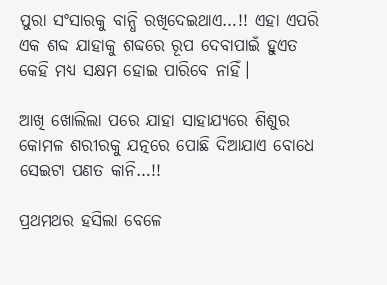ପୁରା ସଂସାରକୁ ବାନ୍ଧି ରଖିଦେଇଥାଏ…!! ଏହା ଏପରି ଏକ ଶବ୍ଦ ଯାହାକୁ ଶବ୍ଦରେ ରୂପ ଦେବାପାଇଁ ହୁଏତ କେହି ମଧ୍ୟ ସକ୍ଷମ ହୋଇ ପାରିବେ ନାହିଁ।

ଆଖି ଖୋଲିଲା ପରେ ଯାହା ସାହାଯ୍ୟରେ ଶିଶୁର କୋମଳ ଶରୀରକୁ ଯତ୍ନରେ ପୋଛି ଦିଆଯାଏ ବୋଧେ ସେଇଟା ପଣତ କାନି…!!

ପ୍ରଥମଥର ହସିଲା ବେଳେ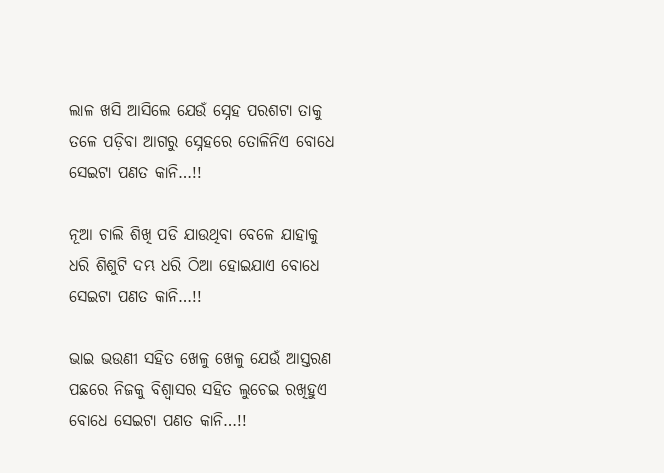ଲାଳ ଖସି ଆସିଲେ ଯେଉଁ ସ୍ନେହ ପରଶଟା ତାକୁ ତଳେ ପଡ଼ିବା ଆଗରୁ ସ୍ନେହରେ ତୋଳିନିଏ ବୋଧେ ସେଇଟା ପଣତ କାନି…!!

ନୂଆ ଚାଲି ଶିଖି ପଡି ଯାଉଥିବା ବେଳେ ଯାହାକୁ ଧରି ଶିଶୁଟି ଦମ୍ଭ ଧରି ଠିଆ ହୋଇଯାଏ ବୋଧେ ସେଇଟା ପଣତ କାନି…!!

ଭାଇ ଭଉଣୀ ସହିତ ଖେଳୁ ଖେଳୁ ଯେଉଁ ଆସ୍ତରଣ ପଛରେ ନିଜକୁ ବିଶ୍ଵାସର ସହିତ ଲୁଚେଇ ରଖିହୁଏ ବୋଧେ ସେଇଟା ପଣତ କାନି…!!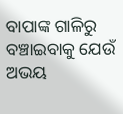ବାପାଙ୍କ ଗାଳିରୁ ବଞ୍ଚାଇବାକୁ ଯେଉଁ ଅଭୟ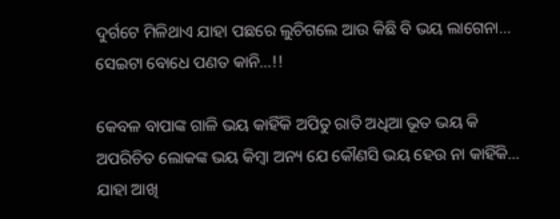ଦୁର୍ଗଟେ ମିଳିଥାଏ ଯାହା ପଛରେ ଲୁଚିଗଲେ ଆଉ କିଛି ବି ଭୟ ଲାଗେନା… ସେଇଟା ବୋଧେ ପଣତ କାନି…!!

କେବଳ ବାପାଙ୍କ ଗାଳି ଭୟ କାହିଁକି ଅପିତୁ ରାତି ଅଧିଆ ଭୂତ ଭୟ କି ଅପରିଚିତ ଲୋକଙ୍କ ଭୟ କିମ୍ବା ଅନ୍ୟ ଯେ କୌଣସି ଭୟ ହେଉ ନା କାହିଁକି… ଯାହା ଆଖି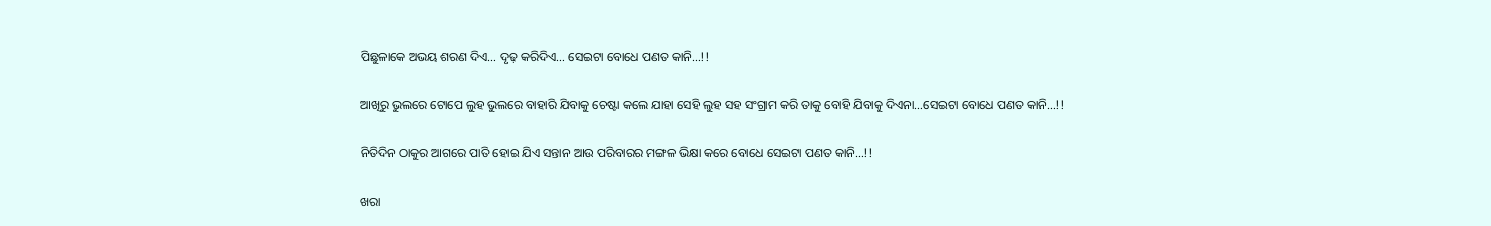ପିଛୁଳାକେ ଅଭୟ ଶରଣ ଦିଏ… ଦୃଢ଼ କରିଦିଏ… ସେଇଟା ବୋଧେ ପଣତ କାନି…!!

ଆଖିରୁ ଭୁଲରେ ଟୋପେ ଲୁହ ଭୁଲରେ ବାହାରି ଯିବାକୁ ଚେଷ୍ଟା କଲେ ଯାହା ସେହି ଲୁହ ସହ ସଂଗ୍ରାମ କରି ତାକୁ ବୋହି ଯିବାକୁ ଦିଏନା…ସେଇଟା ବୋଧେ ପଣତ କାନି…!!

ନିତିଦିନ ଠାକୁର ଆଗରେ ପାତି ହୋଇ ଯିଏ ସନ୍ତାନ ଆଉ ପରିବାରର ମଙ୍ଗଳ ଭିକ୍ଷା କରେ ବୋଧେ ସେଇଟା ପଣତ କାନି…!!

ଖରା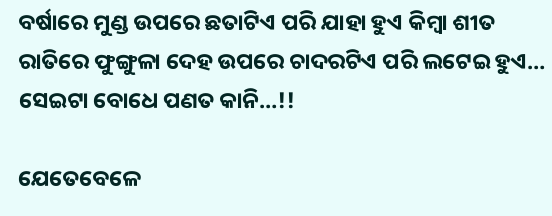ବର୍ଷାରେ ମୁଣ୍ଡ ଉପରେ ଛତାଟିଏ ପରି ଯାହା ହୁଏ କିମ୍ବା ଶୀତ ରାତିରେ ଫୁଙ୍ଗୁଳା ଦେହ ଉପରେ ଚାଦରଟିଏ ପରି ଲଟେଇ ହୁଏ… ସେଇଟା ବୋଧେ ପଣତ କାନି…!!

ଯେତେବେଳେ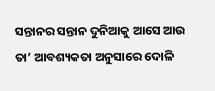ସନ୍ତାନର ସନ୍ତାନ ଦୁନିଆକୁ ଆସେ ଆଉ ତା’ ଆବଶ୍ୟକତା ଅନୁସାରେ ଦୋଳି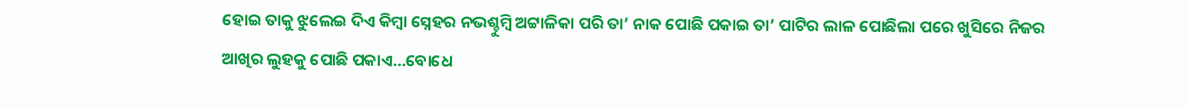ହୋଇ ତାକୁ ଝୁଲେଇ ଦିଏ କିମ୍ବା ସ୍ନେହର ନଭଶ୍ଚୁମ୍ବି ଅଟ୍ଟାଳିକା ପରି ତା’ ନାକ ପୋଛି ପକାଇ ତା’ ପାଟିର ଲାଳ ପୋଛିଲା ପରେ ଖୁସିରେ ନିଜର ଆଖିର ଲୁହକୁ ପୋଛି ପକାଏ…ବୋଧେ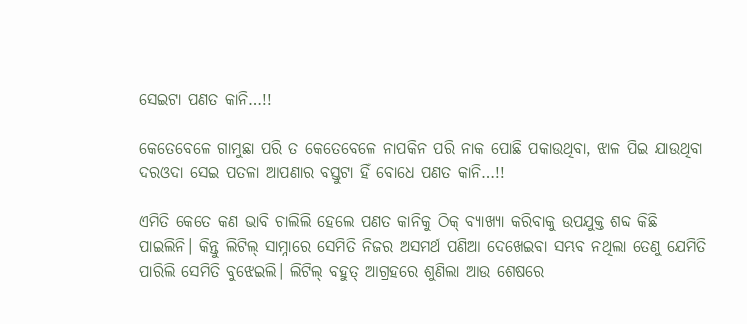ସେଇଟା ପଣତ କାନି…!!

କେତେବେଳେ ଗାମୁଛା ପରି ତ କେତେବେଳେ ନାପକିନ ପରି ନାକ ପୋଛି ପକାଉଥିବା, ଝାଳ ପିଇ ଯାଉଥିବା ଦରଓଦା ସେଇ ପତଳା ଆପଣାର ବସ୍ତୁଟା ହିଁ ବୋଧେ ପଣତ କାନି…!!

ଏମିତି କେତେ କଣ ଭାବି ଚାଲିଲି ହେଲେ ପଣତ କାନିକୁ ଠିକ୍ ବ୍ୟାଖ୍ୟା କରିବାକୁ ଉପଯୁକ୍ତ ଶବ୍ଦ କିଛି ପାଇଲିନି। କିନ୍ତୁ ଲିଟିଲ୍ ସାମ୍ନାରେ ସେମିତି ନିଜର ଅସମର୍ଥ ପଣିଆ ଦେଖେଇବା ସମ୍ଭବ ନଥିଲା ତେଣୁ ଯେମିତି ପାରିଲି ସେମିତି ବୁଝେଇଲି। ଲିଟିଲ୍ ବହୁତ୍ ଆଗ୍ରହରେ ଶୁଣିଲା ଆଉ ଶେଷରେ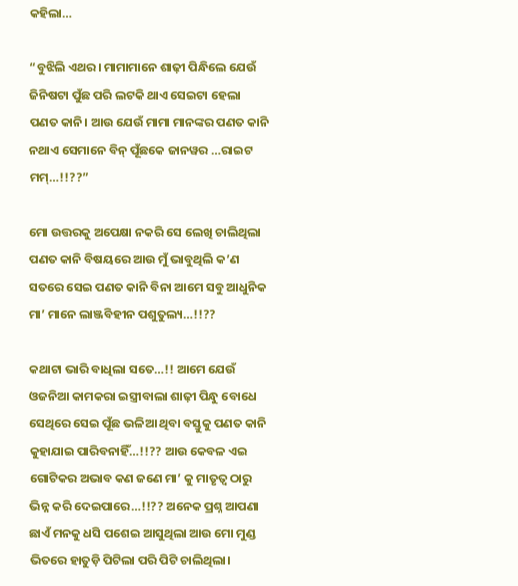କହିଲା…

“ବୁଝିଲି ଏଥର। ମାମାମାନେ ଶାଢ଼ୀ ପିନ୍ଧିଲେ ଯେଉଁ ଜିନିଷଟା ପୁଁଛ ପରି ଲଟକି ଥାଏ ସେଇଟା ହେଲା ପଣତ କାନି। ଆଉ ଯେଉଁ ମାମା ମାନଙ୍କର ପଣତ କାନି ନଥାଏ ସେମାନେ ବିନ୍ ପୂଁଛକେ ଜାନୱର …ରାଇଟ ମମ୍…!!??”

ମୋ ଉତ୍ତରକୁ ଅପେକ୍ଷା ନକରି ସେ ଲେଖି ଚାଲିଥିଲା ପଣତ କାନି ବିଷୟରେ ଆଉ ମୁଁ ଭାବୁଥିଲି କ’ଣ ସତରେ ସେଇ ପଣତ କାନି ବିନା ଆମେ ସବୁ ଆଧୁନିକ ମା’ ମାନେ ଲାଞ୍ଜବିହୀନ ପଶୁତୁଲ୍ୟ…!!??

କଥାଟା ଭାରି ବାଧିଲା ସତେ…!! ଆମେ ଯେଉଁ ଓଜନିଆ କାମକରା ଇସ୍ତ୍ରୀବାଲା ଶାଢ଼ୀ ପିନ୍ଧୁ ବୋଧେ ସେଥିରେ ସେଇ ପୂଁଛ ଭଳିଆ ଥିବା ବସ୍ତୁକୁ ପଣତ କାନି କୁହାଯାଇ ପାରିବନାହିଁ…!!?? ଆଉ କେବଳ ଏଇ ଗୋଟିକର ଅଭାବ କଣ ଜଣେ ମା’ କୁ ମାତୃତ୍ଵ ଠାରୁ ଭିନ୍ନ କରି ଦେଇପାରେ…!!?? ଅନେକ ପ୍ରଶ୍ନ ଆପଣା ଛାଏଁ ମନକୁ ଧସି ପଶେଇ ଆସୁଥିଲା ଆଉ ମୋ ମୁଣ୍ଡ ଭିତରେ ହାତୁଡ଼ି ପିଟିଲା ପରି ପିଟି ଚାଲିଥିଲା।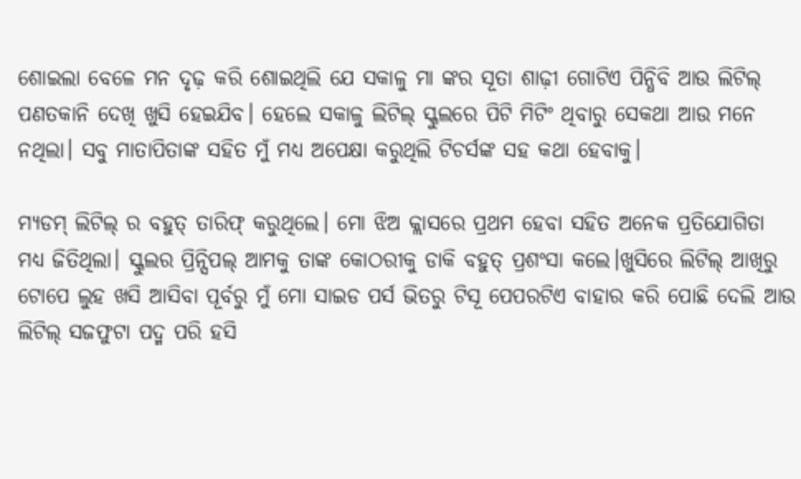ଶୋଇଲା ବେଳେ ମନ ଦୃଢ଼ କରି ଶୋଇଥିଲି ଯେ ସକାଳୁ ମା ଙ୍କର ସୂତା ଶାଢ଼ୀ ଗୋଟିଏ ପିନ୍ଧିବି ଆଉ ଲିଟିଲ୍ ପଣତକାନି ଦେଖି ଖୁସି ହେଇଯିବ। ହେଲେ ସକାଳୁ ଲିଟିଲ୍ ସ୍କୁଲରେ ପିଟି ମିଟିଂ ଥିବାରୁ ସେକଥା ଆଉ ମନେ ନଥିଲା। ସବୁ ମାତାପିତାଙ୍କ ସହିତ ମୁଁ ମଧ୍ୟ ଅପେକ୍ଷା କରୁଥିଲି ଟିଚର୍ସଙ୍କ ସହ କଥା ହେବାକୁ।

ମ୍ୟଡମ୍ ଲିଟିଲ୍ ର ବହୁତ୍ ତାରିଫ୍ କରୁଥିଲେ। ମୋ ଝିଅ କ୍ଲାସରେ ପ୍ରଥମ ହେବା ସହିତ ଅନେକ ପ୍ରତିଯୋଗିତା ମଧ୍ୟ ଜିତିଥିଲା। ସ୍କୁଲର ପ୍ରିନ୍ସିପଲ୍ ଆମକୁ ତାଙ୍କ କୋଠରୀକୁ ଡାକି ବହୁତ୍ ପ୍ରଶଂସା କଲେ।ଖୁସିରେ ଲିଟିଲ୍ ଆଖିରୁ ଟୋପେ ଲୁହ ଖସି ଆସିବା ପୂର୍ବରୁ ମୁଁ ମୋ ସାଇଡ ପର୍ସ ଭିତରୁ ଟିସୂ ପେପରଟିଏ ବାହାର କରି ପୋଛି ଦେଲି ଆଉ ଲିଟିଲ୍ ସଜଫୁଟା ପଦ୍ମ ପରି ହସି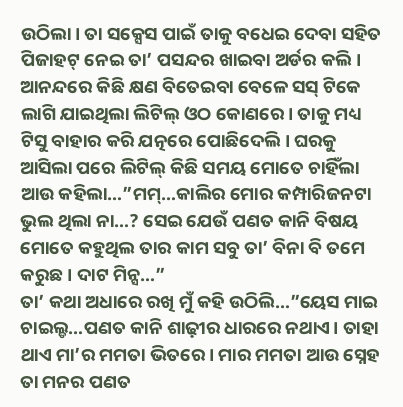ଉଠିଲା। ତା ସକ୍ସେସ ପାଇଁ ତାକୁ ବଧେଇ ଦେବା ସହିତ ପିଜାହଟ୍ ନେଇ ତା’ ପସନ୍ଦର ଖାଇବା ଅର୍ଡର କଲି। ଆନନ୍ଦରେ କିଛି କ୍ଷଣ ବିତେଇବା ବେଳେ ସସ୍ ଟିକେ ଲାଗି ଯାଇଥିଲା ଲିଟିଲ୍ ଓଠ କୋଣରେ। ତାକୁ ମଧ୍ୟ ଟିସୁ ବାହାର କରି ଯତ୍ନରେ ପୋଛିଦେଲି। ଘରକୁ ଆସିଲା ପରେ ଲିଟିଲ୍ କିଛି ସମୟ ମୋତେ ଚାହିଁଲା ଆଉ କହିଲା…”ମମ୍…କାଲିର ମୋର କମ୍ପାରିଜନଟା ଭୁଲ ଥିଲା ନା…? ସେଇ ଯେଉଁ ପଣତ କାନି ବିଷୟ ମୋତେ କହୁଥିଲ ତାର କାମ ସବୁ ତା’ ବିନା ବି ତମେ କରୁଛ। ଦାଟ ମିନ୍ସ…”
ତା’ କଥା ଅଧାରେ ରଖି ମୁଁ କହି ଉଠିଲି…”ୟେସ ମାଇ ଚାଇଲ୍ଡ…ପଣତ କାନି ଶାଢ଼ୀର ଧାରରେ ନଥାଏ। ତାହା ଥାଏ ମା’ର ମମତା ଭିତରେ। ମାର ମମତା ଆଉ ସ୍ନେହ ତା ମନର ପଣତ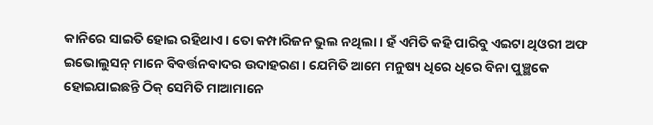କାନିରେ ସାଇତି ହୋଇ ରହିଥାଏ। ତୋ କମ୍ପାରିଜନ ଭୁଲ ନଥିଲା। ହଁ ଏମିତି କହି ପାରିବୁ ଏଇଟା ଥିଓରୀ ଅଫ ଇଭୋଲୁସନ୍ ମାନେ ବିବର୍ତ୍ତନବାଦର ଉଦାହରଣ। ଯେମିତି ଆମେ ମନୁଷ୍ୟ ଧିରେ ଧିରେ ବିନା ପୁଞ୍ଛକେ ହୋଇଯାଇଛନ୍ତି ଠିକ୍ ସେମିତି ମାଆମାନେ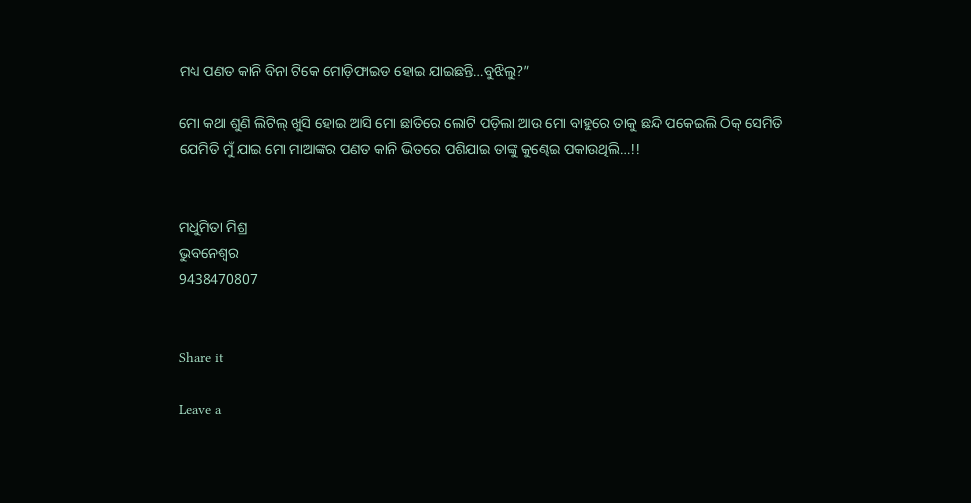ମଧ୍ୟ ପଣତ କାନି ବିନା ଟିକେ ମୋଡ଼ିଫାଇଡ ହୋଇ ଯାଇଛନ୍ତି…ବୁଝିଲୁ?”

ମୋ କଥା ଶୁଣି ଲିଟିଲ୍ ଖୁସି ହୋଇ ଆସି ମୋ ଛାତିରେ ଲୋଟି ପଡ଼ିଲା ଆଉ ମୋ ବାହୁରେ ତାକୁ ଛନ୍ଦି ପକେଇଲି ଠିକ୍ ସେମିତି ଯେମିତି ମୁଁ ଯାଇ ମୋ ମାଆଙ୍କର ପଣତ କାନି ଭିତରେ ପଶିଯାଇ ତାଙ୍କୁ କୁଣ୍ଢେଇ ପକାଉଥିଲି…!!


ମଧୁମିତା ମିଶ୍ର
ଭୁବନେଶ୍ୱର
9438470807


Share it

Leave a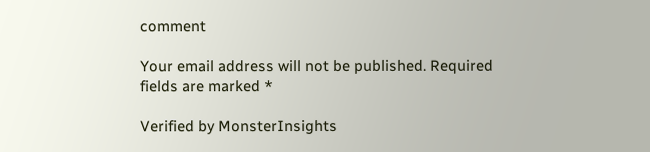comment

Your email address will not be published. Required fields are marked *

Verified by MonsterInsights